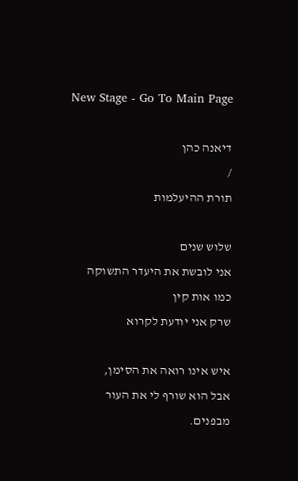New Stage - Go To Main Page

דיאנה כהן
/
תורת ההיעלמות

שלוש שנים
אני לובשת את היעדר התשוקה
כמו אות קין
שרק אני יודעת לקרוא

איש אינו רואה את הסימן,
אבל הוא שורף לי את העור
מבפנים.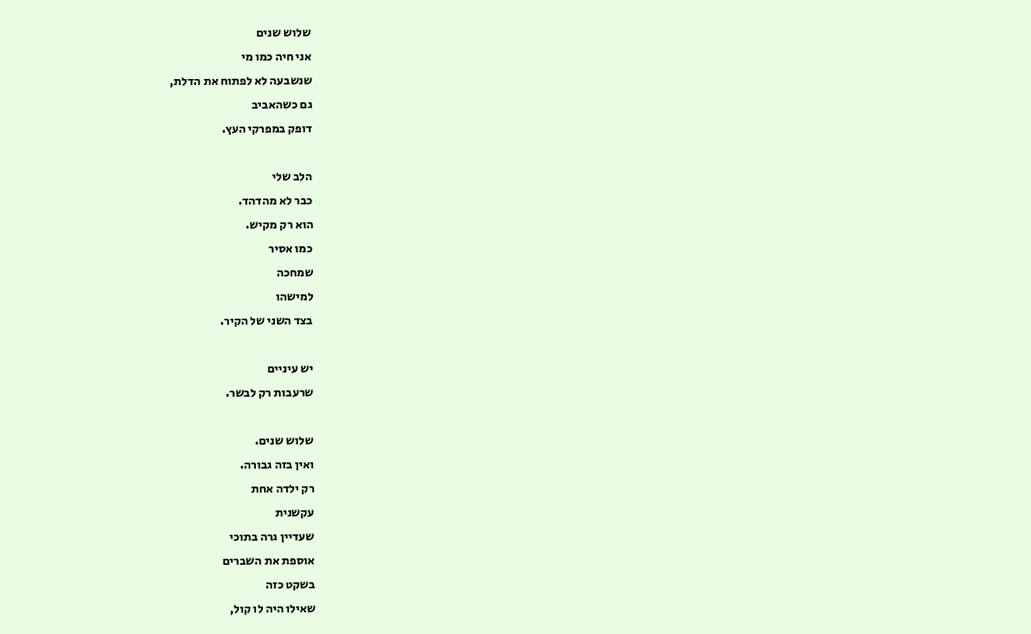שלוש שנים
אני חיה כמו מי
שנשבעה לא לפתוח את הדלת,
גם כשהאביב
דופק במפרקי העץ.

הלב שלי
כבר לא מהדהד.
הוא רק מקיש.
כמו אסיר
שמחכה
למישהו
בצד השני של הקיר.

יש עיניים
שרעבות רק לבשר.

שלוש שנים.
ואין בזה גבורה.
רק ילדה אחת
עקשנית
שעדיין גרה בתוכי
אוספת את השברים
בשקט כזה
שאילו היה לו קול,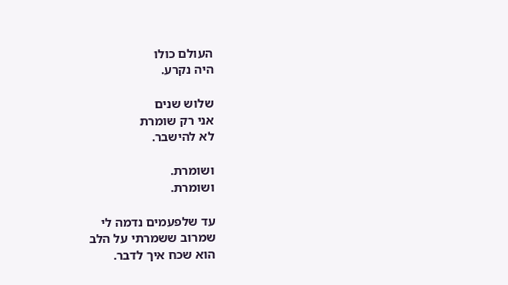העולם כולו
היה נקרע.

שלוש שנים
אני רק שומרת
לא להישבר.

ושומרת.
ושומרת.

עד שלפעמים נדמה לי
שמרוב ששמרתי על הלב
הוא שכח איך לדבר.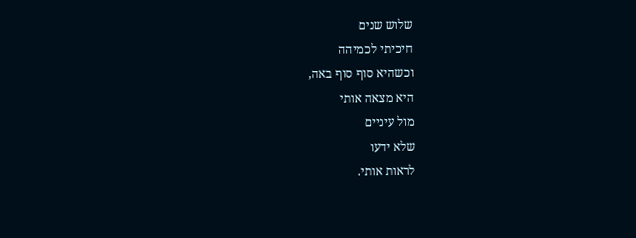שלוש שנים
חיכיתי לכמיהה
וכשהיא סוף סוף באה,
היא מצאה אותי
מול עיניים
שלא ידעו
לראות אותי.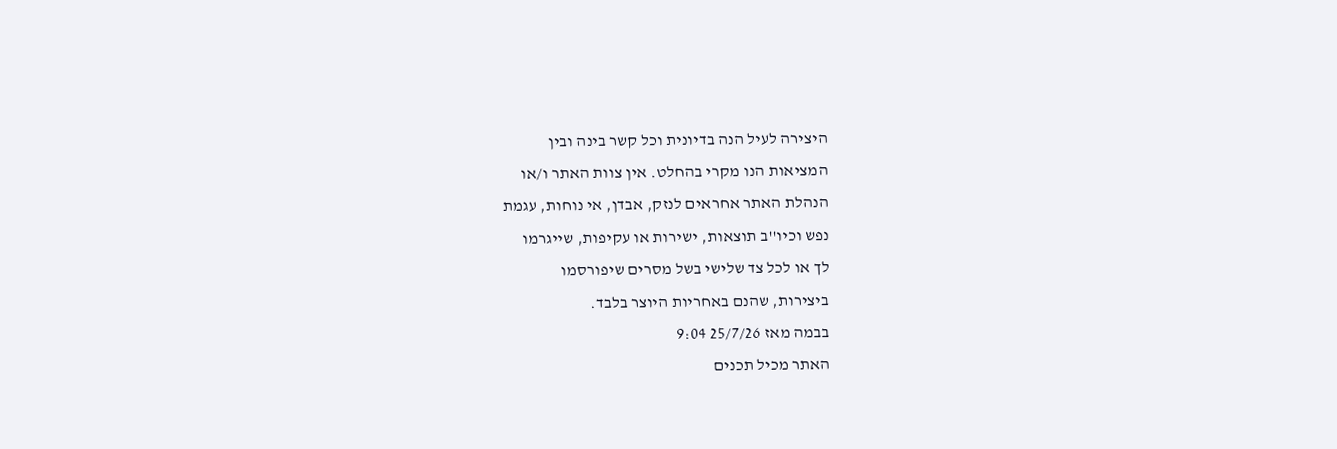היצירה לעיל הנה בדיונית וכל קשר בינה ובין
המציאות הנו מקרי בהחלט. אין צוות האתר ו/או
הנהלת האתר אחראים לנזק, אבדן, אי נוחות, עגמת
נפש וכיו''ב תוצאות, ישירות או עקיפות, שייגרמו
לך או לכל צד שלישי בשל מסרים שיפורסמו
ביצירות, שהנם באחריות היוצר בלבד.
בבמה מאז 25/7/26 9:04
האתר מכיל תכנים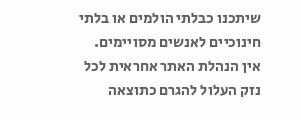שיתכנו כבלתי הולמים או בלתי חינוכיים לאנשים מסויימים.
אין הנהלת האתר אחראית לכל נזק העלול להגרם כתוצאה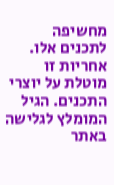מחשיפה לתכנים אלו.
אחריות זו מוטלת על יוצרי התכנים. הגיל המומלץ לגלישה באתר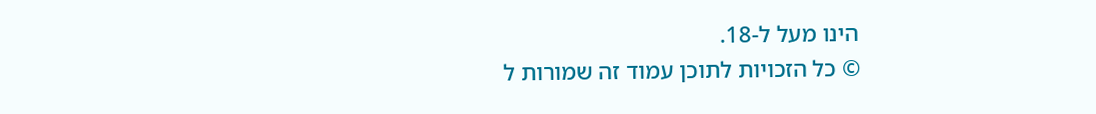הינו מעל ל-18.
© כל הזכויות לתוכן עמוד זה שמורות ל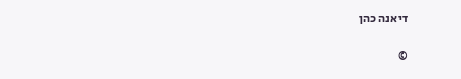דיאנה כהן

©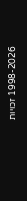1998-2026 זכויות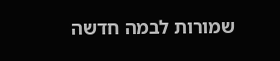שמורות לבמה חדשה